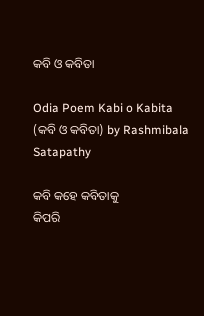କବି ଓ କବିତା

Odia Poem Kabi o Kabita (କବି ଓ କବିତା) by Rashmibala Satapathy

କବି କହେ କବିତାକୁ
କିପରି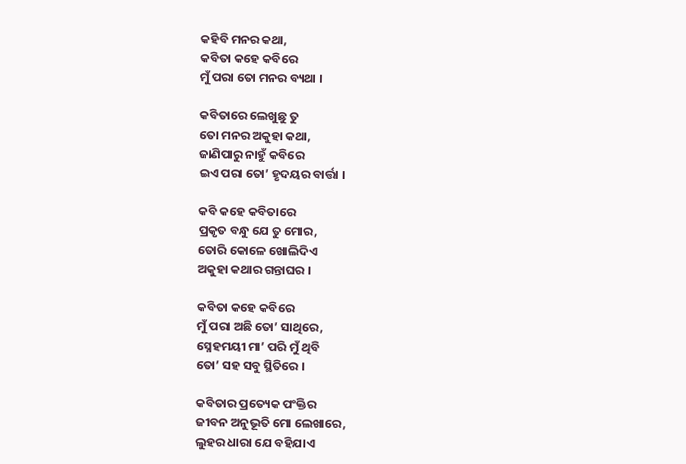କହିବି ମନର କଥା,
କବିତା କହେ କବିରେ
ମୁଁ ପରା ତୋ ମନର ବ୍ୟଥା ।

କବିତାରେ ଲେଖୁଛୁ ତୁ
ତୋ ମନର ଅକୁହା କଥା,
ଜାଣିପାରୁ ନାହୁଁ କବିରେ
ଇଏ ପରା ତୋ’ ହୃଦୟର ବାର୍ତ୍ତା ।

କବି କହେ କବିତାରେ
ପ୍ରକୃତ ବନ୍ଧୁ ଯେ ତୁ ମୋର,
ତୋରି କୋଳେ ଖୋଲିଦିଏ
ଅକୁହା କଥାର ଗନ୍ତାଘର ।

କବିତା କହେ କବିରେ
ମୁଁ ପରା ଅଛି ତୋ’ ସାଥିରେ,
ସ୍ନେହମୟୀ ମା’ ପରି ମୁଁ ଥିବି
ତୋ’ ସହ ସବୁ ସ୍ଥିତିରେ ।

କବିତାର ପ୍ରତ୍ୟେକ ପଂକ୍ତିର
ଜୀବନ ଅନୁଭୂତି ମୋ ଲେଖାରେ,
ଲୁହର ଧାରା ଯେ ବହିଯାଏ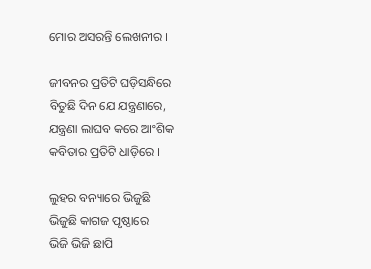ମୋର ଅସରନ୍ତି ଲେଖନୀର ।

ଜୀବନର ପ୍ରତିଟି ଘଡ଼ିସନ୍ଧିରେ
ବିତୁଛି ଦିନ ଯେ ଯନ୍ତ୍ରଣାରେ,
ଯନ୍ତ୍ରଣା ଲାଘବ କରେ ଆଂଶିକ
କବିତାର ପ୍ରତିଟି ଧାଡ଼ିରେ ।

ଲୁହର ବନ୍ୟାରେ ଭିଜୁଛି
ଭିଜୁଛି କାଗଜ ପୃଷ୍ଠାରେ
ଭିଜି ଭିଜି ଛାପି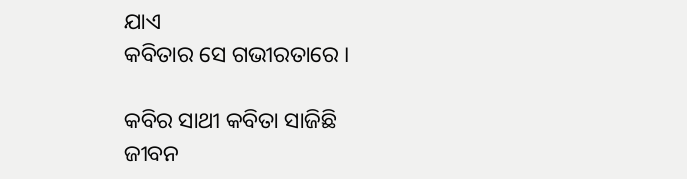ଯାଏ
କବିତାର ସେ ଗଭୀରତାରେ ।

କବିର ସାଥୀ କବିତା ସାଜିଛି
ଜୀବନ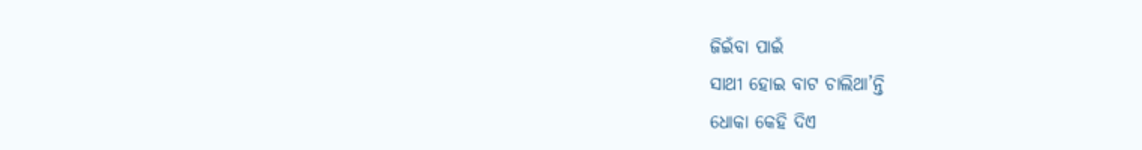ଜିଇଁବା ପାଇଁ
ସାଥୀ ହୋଇ ବାଟ ଚାଲିଥା’ନ୍ତି
ଧୋକା କେହି ଦିଏ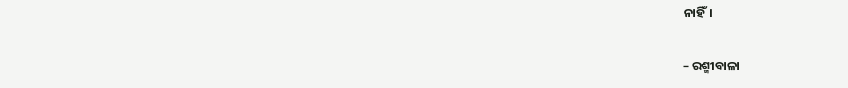ନାହିଁ।

– ରଶ୍ମୀବାଳା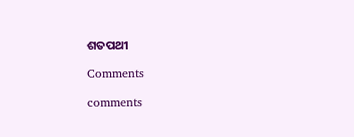ଶତପଥୀ

Comments

comments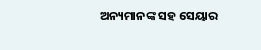ଅନ୍ୟମାନଙ୍କ ସହ ସେୟାର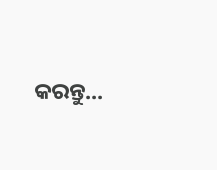କରନ୍ତୁ...